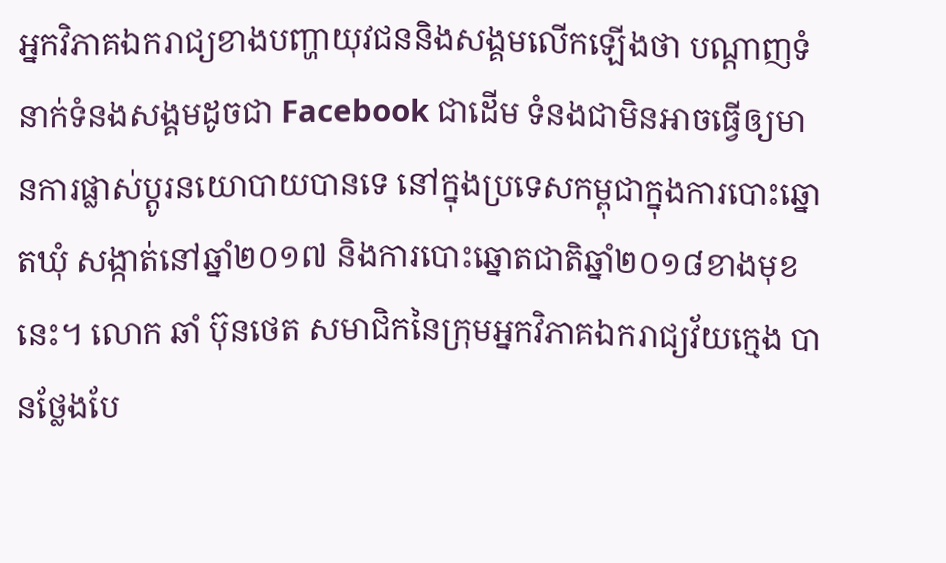អ្នកវិភាគឯករាជ្យខាងបញ្ហាយុវជននិងសង្គមលើកឡើងថា បណ្តាញទំនាក់ទំនងសង្គមដូចជា Facebook ជាដើម ទំនងជាមិនអាចធ្វើឲ្យមានការផ្លាស់ប្តូរនយោបាយបានទេ នៅក្នុងប្រទេសកម្ពុជាក្នុងការបោះឆ្នោតឃុំ សង្កាត់នៅឆ្នាំ២០១៧ និងការបោះឆ្នោតជាតិឆ្នាំ២០១៨ខាងមុខនេះ។ លោក ឆាំ ប៊ុនថេត សមាជិកនៃក្រុមអ្នកវិភាគឯករាជ្យវ័យក្មេង បានថ្លែងបែ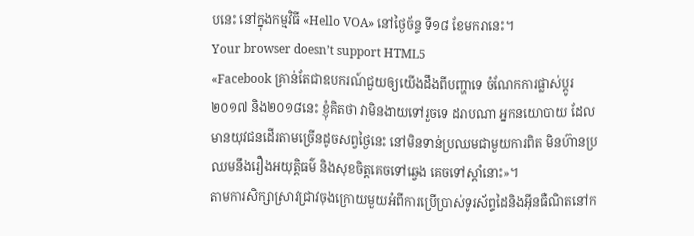បនេះ នៅក្នុងកម្មវិធី «Hello VOA» នៅថ្ងៃច័ន្ទ ទី១៨ ខែមករានេះ។
Your browser doesn’t support HTML5
«Facebook គ្រាន់តែជាឧបករណ៍ជួយឲ្យយើងដឹងពីបញ្ហាទេ ចំណែកការផ្លាស់ប្ដូរ២០១៧ និង២០១៨នេះ ខ្ញុំគិតថា វាមិនងាយទៅរួចទេ ដរាបណា អ្នកនយោបាយ ដែលមានយុវជនដើរតាមច្រើនដូចសព្វថ្ងៃនេះ នៅមិនទាន់ប្រឈមជាមួយការពិត មិនហ៊ានប្រឈមនឹងរឿងអយុត្តិធម៌ និងសុខចិត្តគេចទៅឆ្វេង គេចទៅស្តាំនោះ»។
តាមការសិក្សាស្រាវជ្រាវចុងក្រោយមួយអំពីការប្រើប្រាស់ទូរស័ព្ទដៃនិងអ៊ីនធឺណិតនៅក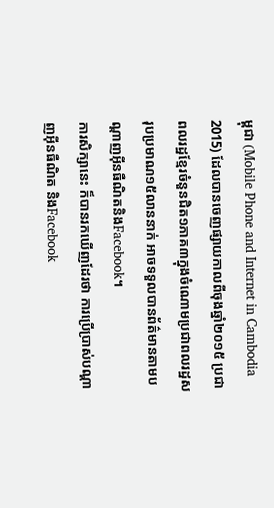ម្ពុជា (Mobile Phone and Internet in Cambodia 2015) ដែលបានចេញផ្សាយកាលពីចុងឆ្នាំ២០១៥ ប្រជាពលរដ្ឋខ្មែរចំនួនជិត១ភាគ៣ក្នុងចំណោមប្រជាពលរដ្ឋសរុបប្រមាណ១៥លាននាក់ អាចទទួលបានព័ត៌មានតាមបណ្តាញអ៊ីនធឺណិតនិងFacebook។
ការសិក្សានេះ ក៏បានរកឃើញដែរថា ការប្រើប្រាស់បណ្ដាញអ៊ីនធឺណិត និងFacebook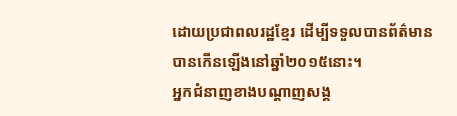ដោយប្រជាពលរដ្ឋខ្មែរ ដើម្បីទទួលបានព័ត៌មាន បានកើនឡើងនៅឆ្នាំ២០១៥នោះ។
អ្នកជំនាញខាងបណ្ដាញសង្គ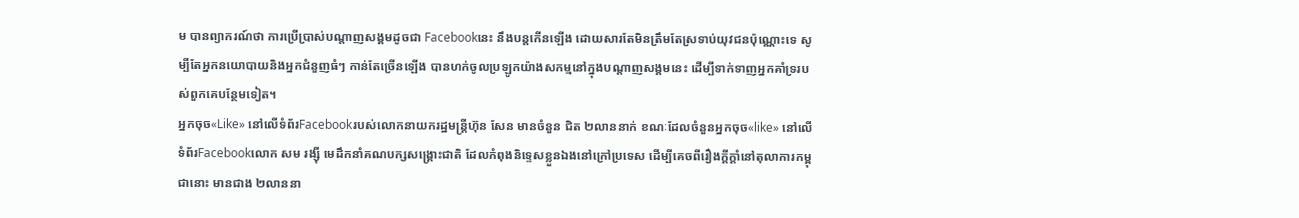ម បានព្យាករណ៍ថា ការប្រើប្រាស់បណ្ដាញសង្គមដូចជា Facebookនេះ នឹងបន្តកើនឡើង ដោយសារតែមិនត្រឹមតែស្រទាប់យុវជនប៉ុណ្ណោះទេ សូម្បីតែអ្នកនយោបាយនិងអ្នកជំនួញធំៗ កាន់តែច្រើនឡើង បានហក់ចូលប្រឡូកយ៉ាងសកម្មនៅក្នុងបណ្តាញសង្គមនេះ ដើម្បីទាក់ទាញអ្នកគាំទ្ររបស់ពួកគេបន្ថែមទៀត។
អ្នកចុច«Like» នៅលើទំព័រFacebookរបស់លោកនាយករដ្ឋមន្ត្រីហ៊ុន សែន មានចំនួន ជិត ២លាននាក់ ខណៈដែលចំនួនអ្នកចុច«like» នៅលើទំព័រFacebookលោក សម រង្ស៊ី មេដឹកនាំគណបក្សសង្គ្រោះជាតិ ដែលកំពុងនិទ្ទេសខ្លួនឯងនៅក្រៅប្រទេស ដើម្បីគេចពីរឿងក្តីក្តាំនៅតុលាការកម្ពុជានោះ មានជាង ២លាននា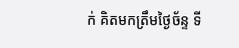ក់ គិតមកត្រឹមថ្ងៃច័ន្ទ ទី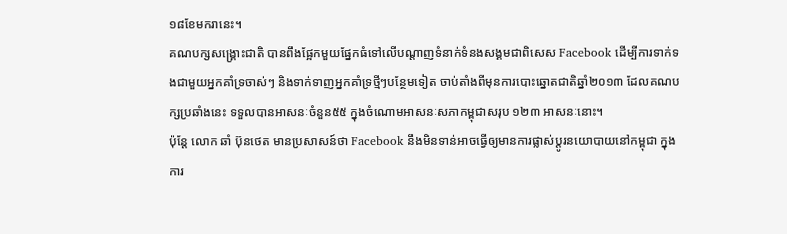១៨ខែមករានេះ។
គណបក្សសង្គ្រោះជាតិ បានពឹងផ្អែកមួយផ្នែកធំទៅលើបណ្តាញទំនាក់ទំនងសង្គមជាពិសេស Facebook ដើម្បីការទាក់ទងជាមួយអ្នកគាំទ្រចាស់ៗ និងទាក់ទាញអ្នកគាំទ្រថ្មីៗបន្ថែមទៀត ចាប់តាំងពីមុនការបោះឆ្នោតជាតិឆ្នាំ២០១៣ ដែលគណបក្សប្រឆាំងនេះ ទទួលបានអាសនៈចំនួន៥៥ ក្នុងចំណោមអាសនៈសភាកម្ពុជាសរុប ១២៣ អាសនៈនោះ។
ប៉ុន្តែ លោក ឆាំ ប៊ុនថេត មានប្រសាសន៍ថា Facebook នឹងមិនទាន់អាចធ្វើឲ្យមានការផ្លាស់ប្តូរនយោបាយនៅកម្ពុជា ក្នុងការ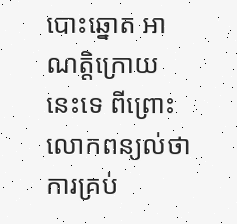បោះឆ្នោត អាណត្តិក្រោយនេះទេ ពីព្រោះលោកពន្យល់ថា ការគ្រប់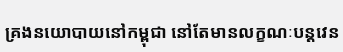គ្រងនយោបាយនៅកម្ពុជា នៅតែមានលក្ខណៈបន្តវេន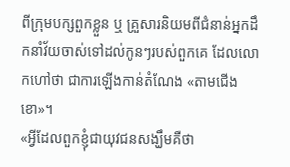ពីក្រុមបក្សពួកខ្លួន ឬ គ្រួសារនិយមពីជំនាន់អ្នកដឹកនាំវ័យចាស់ទៅដល់កូនៗរបស់ពួកគេ ដែលលោកហៅថា ជាការឡើងកាន់តំណែង «តាមជើងខោ»។
«អ្វីដែលពួកខ្ញុំជាយុវជនសង្ឃឹមគឺថា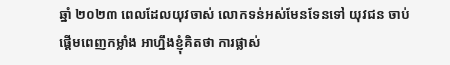ឆ្នាំ ២០២៣ ពេលដែលយុវចាស់ លោកទន់អស់មែនទែនទៅ យុវជន ចាប់ផ្តើមពេញកម្លាំង អាហ្នឹងខ្ញុំគិតថា ការផ្លាស់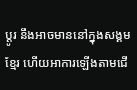ប្តូរ នឹងអាចមាននៅក្នុងសង្គមខ្មែរ ហើយអាការឡើងតាមជើ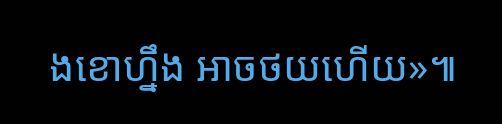ងខោហ្នឹង អាចថយហើយ»៕